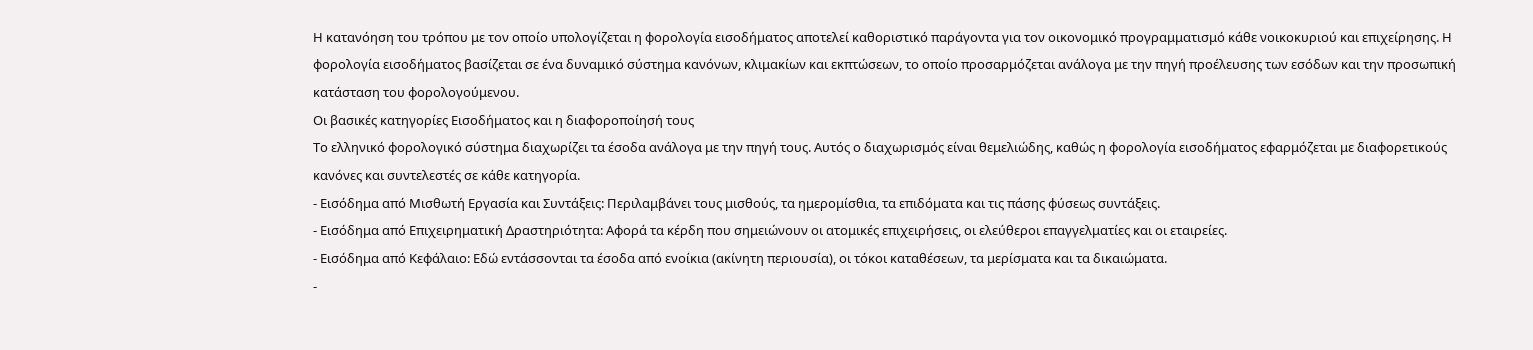Η κατανόηση του τρόπου με τον οποίο υπολογίζεται η φορολογία εισοδήματος αποτελεί καθοριστικό παράγοντα για τον οικονομικό προγραμματισμό κάθε νοικοκυριού και επιχείρησης. Η φορολογία εισοδήματος βασίζεται σε ένα δυναμικό σύστημα κανόνων, κλιμακίων και εκπτώσεων, το οποίο προσαρμόζεται ανάλογα με την πηγή προέλευσης των εσόδων και την προσωπική κατάσταση του φορολογούμενου.
Οι βασικές κατηγορίες Εισοδήματος και η διαφοροποίησή τους
Το ελληνικό φορολογικό σύστημα διαχωρίζει τα έσοδα ανάλογα με την πηγή τους. Αυτός ο διαχωρισμός είναι θεμελιώδης, καθώς η φορολογία εισοδήματος εφαρμόζεται με διαφορετικούς κανόνες και συντελεστές σε κάθε κατηγορία.
- Εισόδημα από Μισθωτή Εργασία και Συντάξεις: Περιλαμβάνει τους μισθούς, τα ημερομίσθια, τα επιδόματα και τις πάσης φύσεως συντάξεις.
- Εισόδημα από Επιχειρηματική Δραστηριότητα: Αφορά τα κέρδη που σημειώνουν οι ατομικές επιχειρήσεις, οι ελεύθεροι επαγγελματίες και οι εταιρείες.
- Εισόδημα από Κεφάλαιο: Εδώ εντάσσονται τα έσοδα από ενοίκια (ακίνητη περιουσία), οι τόκοι καταθέσεων, τα μερίσματα και τα δικαιώματα.
-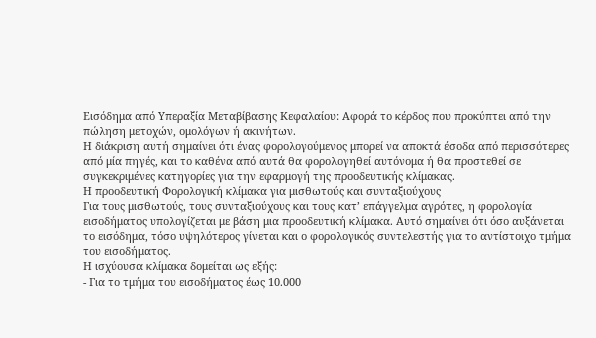Εισόδημα από Υπεραξία Μεταβίβασης Κεφαλαίου: Αφορά το κέρδος που προκύπτει από την πώληση μετοχών, ομολόγων ή ακινήτων.
Η διάκριση αυτή σημαίνει ότι ένας φορολογούμενος μπορεί να αποκτά έσοδα από περισσότερες από μία πηγές, και το καθένα από αυτά θα φορολογηθεί αυτόνομα ή θα προστεθεί σε συγκεκριμένες κατηγορίες για την εφαρμογή της προοδευτικής κλίμακας.
Η προοδευτική Φορολογική κλίμακα για μισθωτούς και συνταξιούχους
Για τους μισθωτούς, τους συνταξιούχους και τους κατ’ επάγγελμα αγρότες, η φορολογία εισοδήματος υπολογίζεται με βάση μια προοδευτική κλίμακα. Αυτό σημαίνει ότι όσο αυξάνεται το εισόδημα, τόσο υψηλότερος γίνεται και ο φορολογικός συντελεστής για το αντίστοιχο τμήμα του εισοδήματος.
Η ισχύουσα κλίμακα δομείται ως εξής:
- Για το τμήμα του εισοδήματος έως 10.000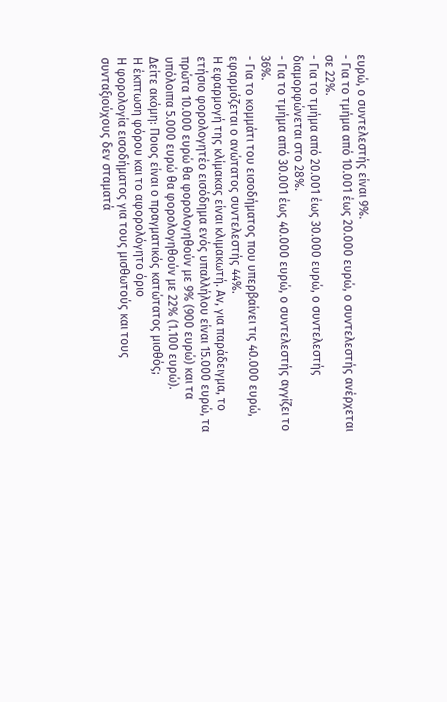ευρώ, ο συντελεστής είναι 9%.
- Για το τμήμα από 10.001 έως 20.000 ευρώ, ο συντελεστής ανέρχεται σε 22%.
- Για το τμήμα από 20.001 έως 30.000 ευρώ, ο συντελεστής διαμορφώνεται στο 28%.
- Για το τμήμα από 30.001 έως 40.000 ευρώ, ο συντελεστής αγγίζει το 36%.
- Για το κομμάτι του εισοδήματος που υπερβαίνει τις 40.000 ευρώ, εφαρμόζεται ο ανώτατος συντελεστής 44%.
Η εφαρμογή της κλίμακας είναι κλιμακωτή. Αν, για παράδειγμα, το ετήσιο φορολογητέο εισόδημα ενός υπαλλήλου είναι 15.000 ευρώ, τα πρώτα 10.000 ευρώ θα φορολογηθούν με 9% (900 ευρώ) και τα υπόλοιπα 5.000 ευρώ θα φορολογηθούν με 22% (1.100 ευρώ).
Δείτε ακόμη: Ποιος είναι ο πραγματικός κατώτατος μισθός;
Η έκπτωση φόρου και το αφορολόγητο όριο
Η φορολογία εισοδήματος για τους μισθωτούς και τους συνταξιούχους δεν σταματά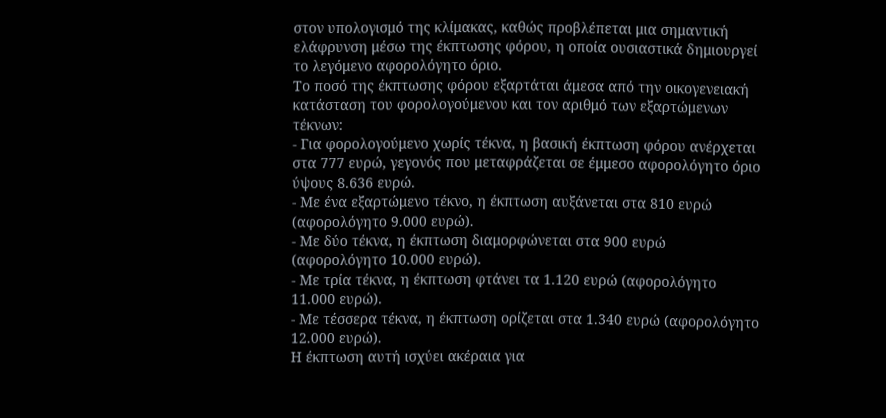στον υπολογισμό της κλίμακας, καθώς προβλέπεται μια σημαντική ελάφρυνση μέσω της έκπτωσης φόρου, η οποία ουσιαστικά δημιουργεί το λεγόμενο αφορολόγητο όριο.
Το ποσό της έκπτωσης φόρου εξαρτάται άμεσα από την οικογενειακή κατάσταση του φορολογούμενου και τον αριθμό των εξαρτώμενων τέκνων:
- Για φορολογούμενο χωρίς τέκνα, η βασική έκπτωση φόρου ανέρχεται στα 777 ευρώ, γεγονός που μεταφράζεται σε έμμεσο αφορολόγητο όριο ύψους 8.636 ευρώ.
- Με ένα εξαρτώμενο τέκνο, η έκπτωση αυξάνεται στα 810 ευρώ (αφορολόγητο 9.000 ευρώ).
- Με δύο τέκνα, η έκπτωση διαμορφώνεται στα 900 ευρώ (αφορολόγητο 10.000 ευρώ).
- Με τρία τέκνα, η έκπτωση φτάνει τα 1.120 ευρώ (αφορολόγητο 11.000 ευρώ).
- Με τέσσερα τέκνα, η έκπτωση ορίζεται στα 1.340 ευρώ (αφορολόγητο 12.000 ευρώ).
Η έκπτωση αυτή ισχύει ακέραια για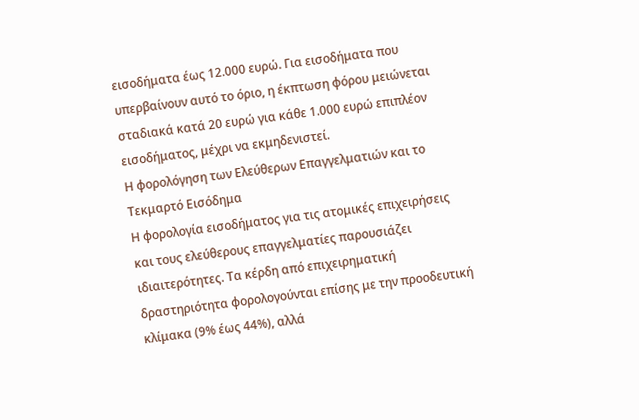εισοδήματα έως 12.000 ευρώ. Για εισοδήματα που υπερβαίνουν αυτό το όριο, η έκπτωση φόρου μειώνεται σταδιακά κατά 20 ευρώ για κάθε 1.000 ευρώ επιπλέον εισοδήματος, μέχρι να εκμηδενιστεί.
Η φορολόγηση των Ελεύθερων Επαγγελματιών και το Τεκμαρτό Εισόδημα
Η φορολογία εισοδήματος για τις ατομικές επιχειρήσεις και τους ελεύθερους επαγγελματίες παρουσιάζει ιδιαιτερότητες. Τα κέρδη από επιχειρηματική δραστηριότητα φορολογούνται επίσης με την προοδευτική κλίμακα (9% έως 44%), αλλά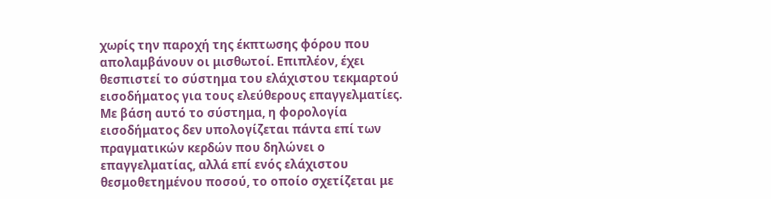χωρίς την παροχή της έκπτωσης φόρου που απολαμβάνουν οι μισθωτοί. Επιπλέον, έχει θεσπιστεί το σύστημα του ελάχιστου τεκμαρτού εισοδήματος για τους ελεύθερους επαγγελματίες.
Με βάση αυτό το σύστημα, η φορολογία εισοδήματος δεν υπολογίζεται πάντα επί των πραγματικών κερδών που δηλώνει ο επαγγελματίας, αλλά επί ενός ελάχιστου θεσμοθετημένου ποσού, το οποίο σχετίζεται με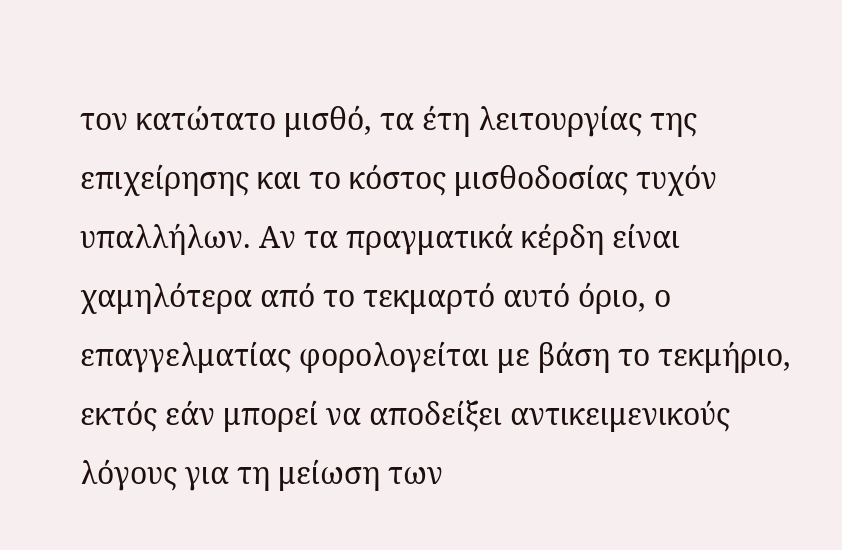τον κατώτατο μισθό, τα έτη λειτουργίας της επιχείρησης και το κόστος μισθοδοσίας τυχόν υπαλλήλων. Αν τα πραγματικά κέρδη είναι χαμηλότερα από το τεκμαρτό αυτό όριο, ο επαγγελματίας φορολογείται με βάση το τεκμήριο, εκτός εάν μπορεί να αποδείξει αντικειμενικούς λόγους για τη μείωση των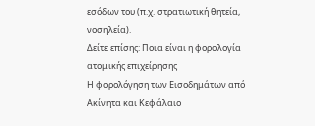εσόδων του (π.χ. στρατιωτική θητεία, νοσηλεία).
Δείτε επίσης: Ποια είναι η φορολογία ατομικής επιχείρησης
Η φορολόγηση των Εισοδημάτων από Ακίνητα και Κεφάλαιο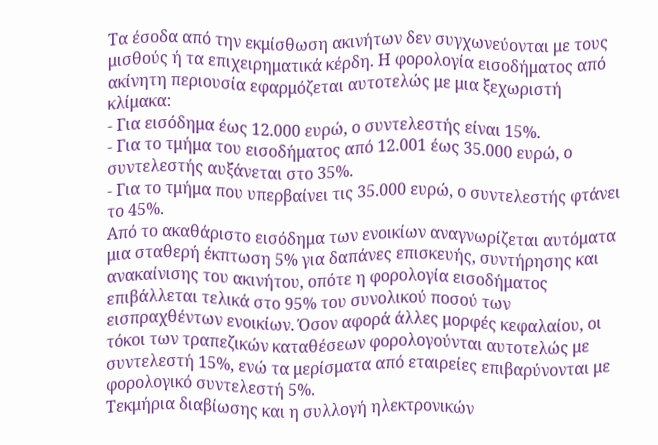Τα έσοδα από την εκμίσθωση ακινήτων δεν συγχωνεύονται με τους μισθούς ή τα επιχειρηματικά κέρδη. Η φορολογία εισοδήματος από ακίνητη περιουσία εφαρμόζεται αυτοτελώς με μια ξεχωριστή κλίμακα:
- Για εισόδημα έως 12.000 ευρώ, ο συντελεστής είναι 15%.
- Για το τμήμα του εισοδήματος από 12.001 έως 35.000 ευρώ, ο συντελεστής αυξάνεται στο 35%.
- Για το τμήμα που υπερβαίνει τις 35.000 ευρώ, ο συντελεστής φτάνει το 45%.
Από το ακαθάριστο εισόδημα των ενοικίων αναγνωρίζεται αυτόματα μια σταθερή έκπτωση 5% για δαπάνες επισκευής, συντήρησης και ανακαίνισης του ακινήτου, οπότε η φορολογία εισοδήματος επιβάλλεται τελικά στο 95% του συνολικού ποσού των εισπραχθέντων ενοικίων. Όσον αφορά άλλες μορφές κεφαλαίου, οι τόκοι των τραπεζικών καταθέσεων φορολογούνται αυτοτελώς με συντελεστή 15%, ενώ τα μερίσματα από εταιρείες επιβαρύνονται με φορολογικό συντελεστή 5%.
Τεκμήρια διαβίωσης και η συλλογή ηλεκτρονικών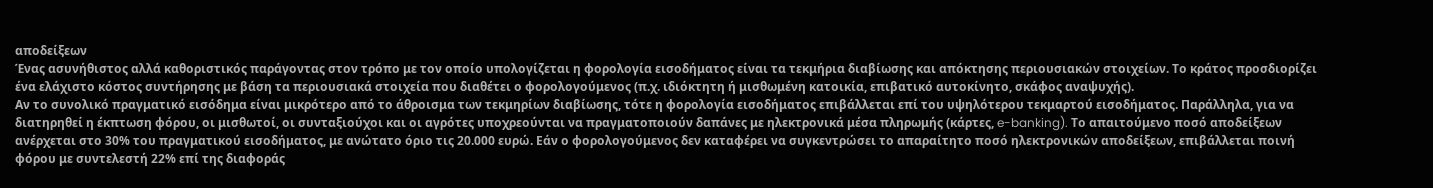αποδείξεων
Ένας ασυνήθιστος αλλά καθοριστικός παράγοντας στον τρόπο με τον οποίο υπολογίζεται η φορολογία εισοδήματος είναι τα τεκμήρια διαβίωσης και απόκτησης περιουσιακών στοιχείων. Το κράτος προσδιορίζει ένα ελάχιστο κόστος συντήρησης με βάση τα περιουσιακά στοιχεία που διαθέτει ο φορολογούμενος (π.χ. ιδιόκτητη ή μισθωμένη κατοικία, επιβατικό αυτοκίνητο, σκάφος αναψυχής).
Αν το συνολικό πραγματικό εισόδημα είναι μικρότερο από το άθροισμα των τεκμηρίων διαβίωσης, τότε η φορολογία εισοδήματος επιβάλλεται επί του υψηλότερου τεκμαρτού εισοδήματος. Παράλληλα, για να διατηρηθεί η έκπτωση φόρου, οι μισθωτοί, οι συνταξιούχοι και οι αγρότες υποχρεούνται να πραγματοποιούν δαπάνες με ηλεκτρονικά μέσα πληρωμής (κάρτες, e-banking). Το απαιτούμενο ποσό αποδείξεων ανέρχεται στο 30% του πραγματικού εισοδήματος, με ανώτατο όριο τις 20.000 ευρώ. Εάν ο φορολογούμενος δεν καταφέρει να συγκεντρώσει το απαραίτητο ποσό ηλεκτρονικών αποδείξεων, επιβάλλεται ποινή φόρου με συντελεστή 22% επί της διαφοράς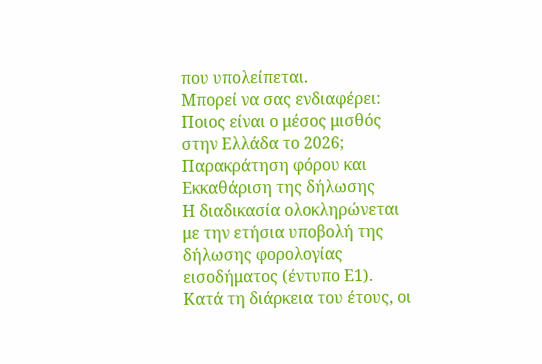που υπολείπεται.
Μπορεί να σας ενδιαφέρει: Ποιος είναι ο μέσος μισθός στην Ελλάδα το 2026;
Παρακράτηση φόρου και Εκκαθάριση της δήλωσης
Η διαδικασία ολοκληρώνεται με την ετήσια υποβολή της δήλωσης φορολογίας εισοδήματος (έντυπο Ε1). Κατά τη διάρκεια του έτους, οι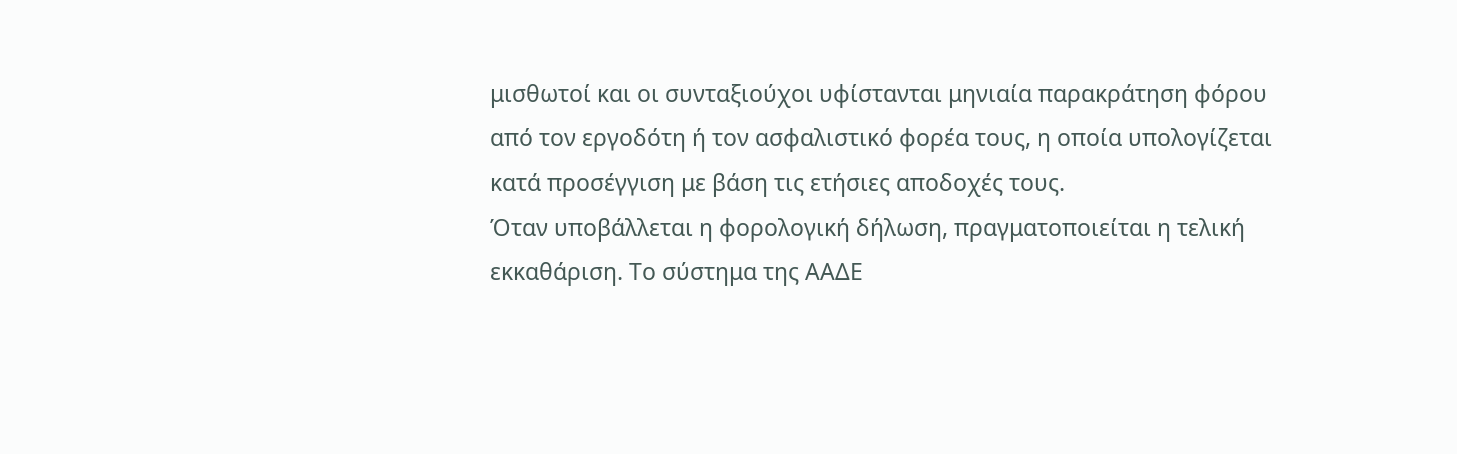μισθωτοί και οι συνταξιούχοι υφίστανται μηνιαία παρακράτηση φόρου από τον εργοδότη ή τον ασφαλιστικό φορέα τους, η οποία υπολογίζεται κατά προσέγγιση με βάση τις ετήσιες αποδοχές τους.
Όταν υποβάλλεται η φορολογική δήλωση, πραγματοποιείται η τελική εκκαθάριση. Το σύστημα της ΑΑΔΕ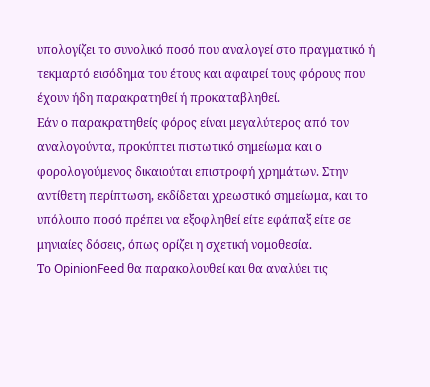υπολογίζει το συνολικό ποσό που αναλογεί στο πραγματικό ή τεκμαρτό εισόδημα του έτους και αφαιρεί τους φόρους που έχουν ήδη παρακρατηθεί ή προκαταβληθεί.
Εάν ο παρακρατηθείς φόρος είναι μεγαλύτερος από τον αναλογούντα, προκύπτει πιστωτικό σημείωμα και ο φορολογούμενος δικαιούται επιστροφή χρημάτων. Στην αντίθετη περίπτωση, εκδίδεται χρεωστικό σημείωμα, και το υπόλοιπο ποσό πρέπει να εξοφληθεί είτε εφάπαξ είτε σε μηνιαίες δόσεις, όπως ορίζει η σχετική νομοθεσία.
Το OpinionFeed θα παρακολουθεί και θα αναλύει τις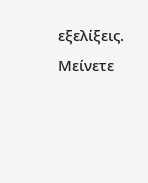εξελίξεις. Μείνετε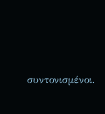συντονισμένοι.